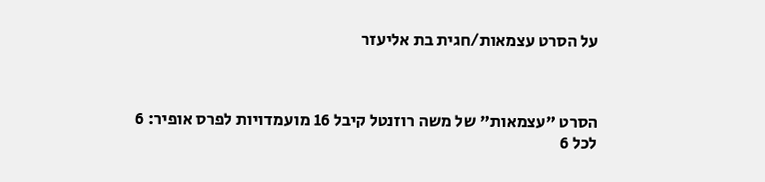על הסרט עצמאות/חגית בת אליעזר



הסרט "עצמאות" של משה רוזנטל קיבל 16 מועמדויות לפרס אופיר: 6 לכל 6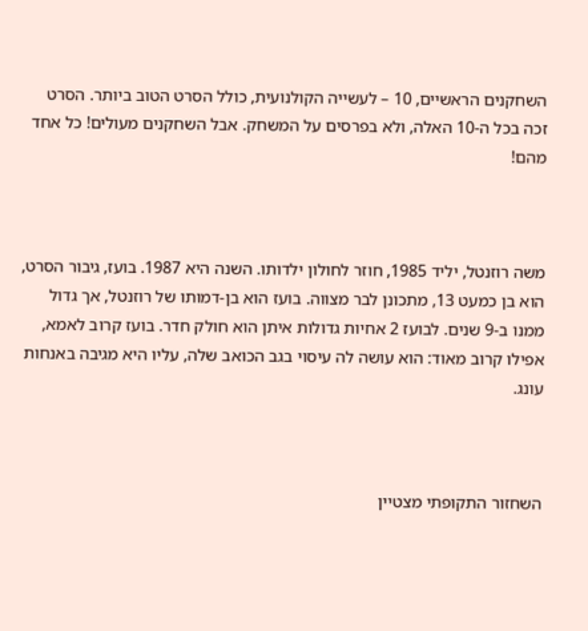השחקנים הראשיים, 10 – לעשייה הקולנועית, כולל הסרט הטוב ביותר. הסרט זכה בכל ה-10 האלה, ולא בפרסים על המשחק. אבל השחקנים מעולים! כל אחד מהם!



משה רוזנטל, יליד 1985, חוזר לחולון ילדותו. השנה היא 1987. בועז, גיבור הסרט, הוא בן כמעט 13, מתכונן לבר מצווה. בועז הוא בן-דמותו של רוזנטל, אך גדול ממנו ב-9 שנים. לבועז 2 אחיות גדולות איתן הוא חולק חדר. בועז קרוב לאמא, אפילו קרוב מאוד: הוא עושה לה עיסוי בגב הכואב שלה, עליו היא מגיבה באנחות עונג.



השחזור התקופתי מצטיין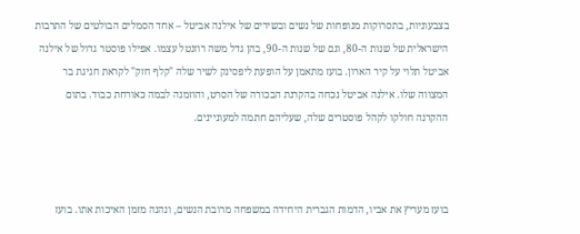בצבעוניות, בתסרוקות מנופחות של נשים ובשירים של אילנה אביטל – אחד הסמלים הבולטים של התרבות הישראלית של שנות ה-80, וגם של שנות ה-90, בהן גדל משה רוזנטל עצמו. אפילו פוסטר גדול של אילנה אביטל תלוי על קיר הארון. בועז מתאמן על הופעת ליפסינק לשיר שלה "קלף חזק" לקראת חגיגת בר המצווה שלו. אילנה אביטל נכחה בהקרנת הבכורה של הסרט, והוזמנה לבמה כאורחת כבוד. בתום ההקרנה חולקו לקהל פוסטרים שלה, שעליהם חתמה למעוניינים.



בועז מעריץ את אביו, הדמות הגברית היחידה במשפחה מרובת הנשים, ונהנה מזמן האיכות אתו. בועז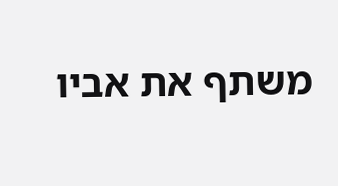משתף את אביו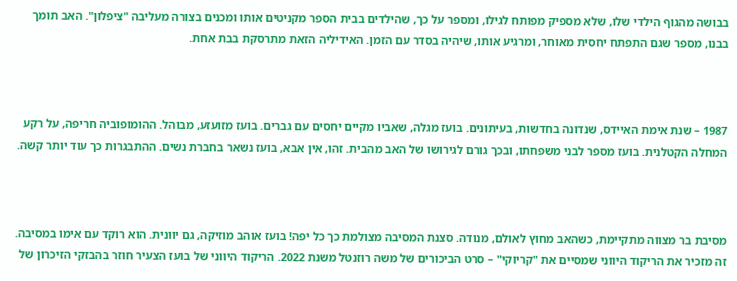בבושה מהגוף הילדי שלו, שלא מספיק מפותח לגילו, ומספר על כך, שהילדים בבית הספר מקניטים אותו ומכנים בצורה מעליבה "ציפלון". האב תומך בבנו, מספר שגם התפתח יחסית מאוחר, ומרגיע אותו, שיהיה בסדר עם הזמן. האידיליה הזאת מתרסקת בבת אחת.



1987 – שנת אימת האיידס, שנדונה בחדשות, בעיתונים. בועז מגלה, שאביו מקיים יחסים עם גברים. בועז מזועזע, מבוהל. ההומופוביה חריפה, על רקע המחלה הקטלנית. בועז מספר לבני משפחתו, ובכך גורם לגירושו של האב מהבית. זהו, אין אבא, בועז נשאר בחברת נשים. ההתבגרות כך עוד יותר קשה.



מסיבת בר מצווה מתקיימת, כשהאב מחוץ לאולם, מנודה. סצנת המסיבה מצולמת כך כל יפה! בועז אוהב מוזיקה, גם יוונית. הוא רוקד עם אימו במסיבה. זה מזכיר את הריקוד היווני שמסיים את "קריוקי" – סרט הביכורים של משה רוזנטל משנת 2022. הריקוד היווני של בועז הצעיר חוזר בהבזקי הזיכרון של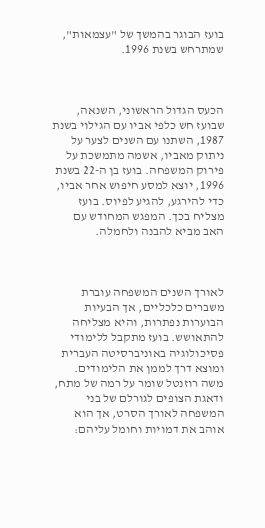בועז הבוגר בהמשך של "עצמאות", שמתרחש בשנת 1996.



הכעס הגדול הראשוני, השנאה, שבועז חש כלפי אביו עם הגילוי בשנת 1987, השתנו עם השנים לצער על ניתוק מאביו, אשמה מתמשכת על פירוק המשפחה. בועז בן ה-22 בשנת 1996, יוצא למסע חיפוש אחר אביו, כדי להירגע, להגיע לפיוס. בועז מצליח בכך. המפגש המחודש עם האב מביא להבנה ולחמלה.



לאורך השנים המשפחה עוברת משברים כלכליים, אך הבעיות הבוערות נפתרות, והיא מצליחה להתאושש. בועז מתקבל ללימודי פסיכולוגיה באוניברסיטה העברית ומוצא דרך לממן את הלימודים. משה רוזנטל שומר על רמה של מתח, ודאגת הצופים לגורלם של בני המשפחה לאורך הסרט, אך הוא אוהב את דמויות וחומל עליהם: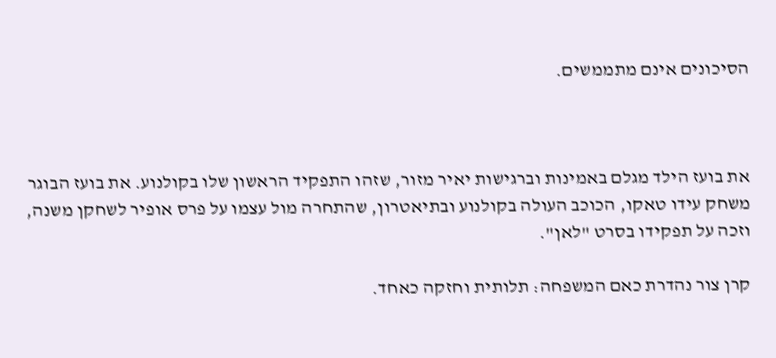הסיכונים אינם מתממשים.



את בועז הילד מגלם באמינות וברגישות יאיר מזור, שזהו התפקיד הראשון שלו בקולנוע. את בועז הבוגר משחק עידו טאקו, הכוכב העולה בקולנוע ובתיאטרון, שהתחרה מול עצמו על פרס אופיר לשחקן משנה, וזכה על תפקידו בסרט "לאן".

קרן צור נהדרת כאם המשפחה: תלותית וחזקה כאחד.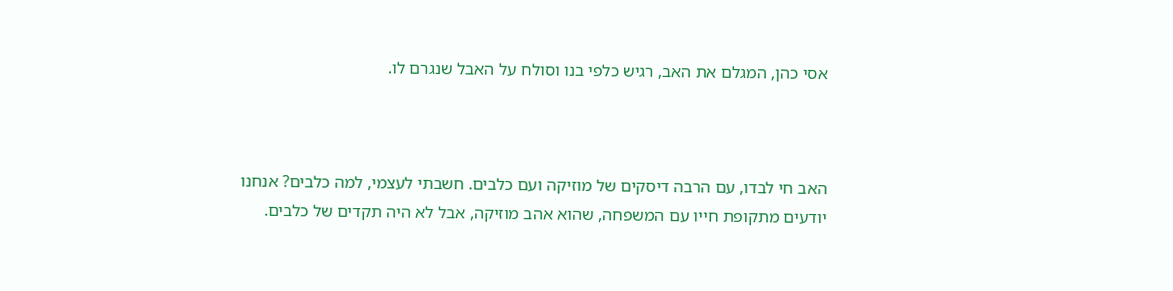אסי כהן, המגלם את האב, רגיש כלפי בנו וסולח על האבל שנגרם לו.



האב חי לבדו, עם הרבה דיסקים של מוזיקה ועם כלבים. חשבתי לעצמי, למה כלבים? אנחנו יודעים מתקופת חייו עם המשפחה, שהוא אהב מוזיקה, אבל לא היה תקדים של כלבים.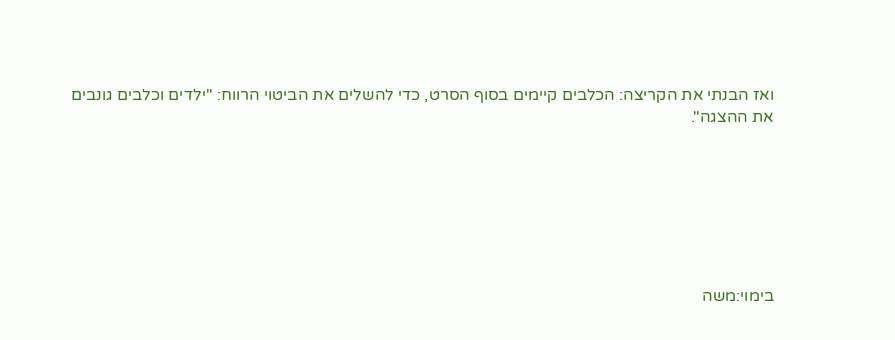ואז הבנתי את הקריצה: הכלבים קיימים בסוף הסרט, כדי להשלים את הביטוי הרווח: "ילדים וכלבים גונבים את ההצגה".







בימוי:משה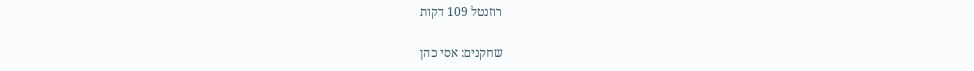רוזנטל 109 דקות

שחקנים: אסי כהן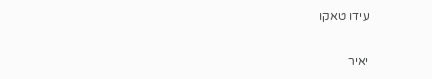עידו טאקו

יאיר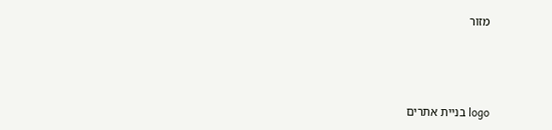מזור



logo בניית אתרים